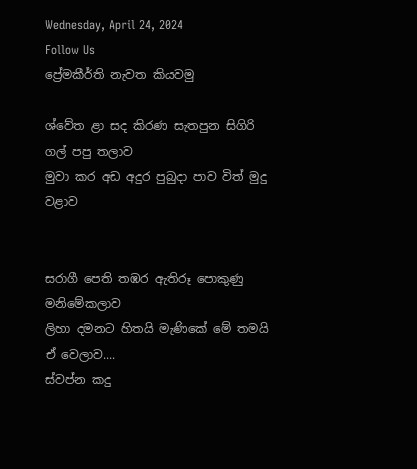Wednesday, April 24, 2024
Follow Us
ප්‍රේමකීර්ති නැවත කියවමු

ශ්වේත ළා සද කිරණ සැතපුන සිගිරි ගල් පපු තලාව
මුවා කර අඩ අදුර පුබුදා පාව විත් මුදු
වළාව


සරාගී පෙති තඹර ඇතිරූ පොකුණු මනිමේකලාව
ලිහා දමනට හිතයි මැණිකේ මේ තමයි ඒ වෙලාව....
ස්වප්න කදු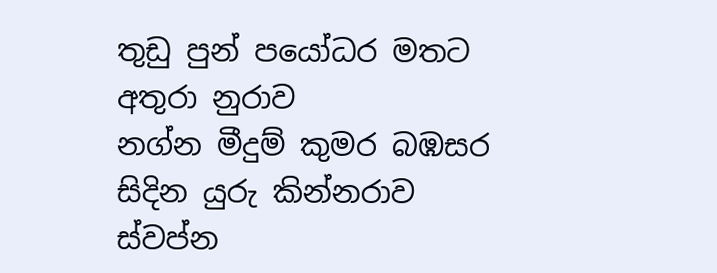තුඩු පුන් පයෝධර මතට අතුරා නුරාව
නග්න මීදුම් කුමර බඹසර සිදින යුරු කින්නරාව
ස්වප්න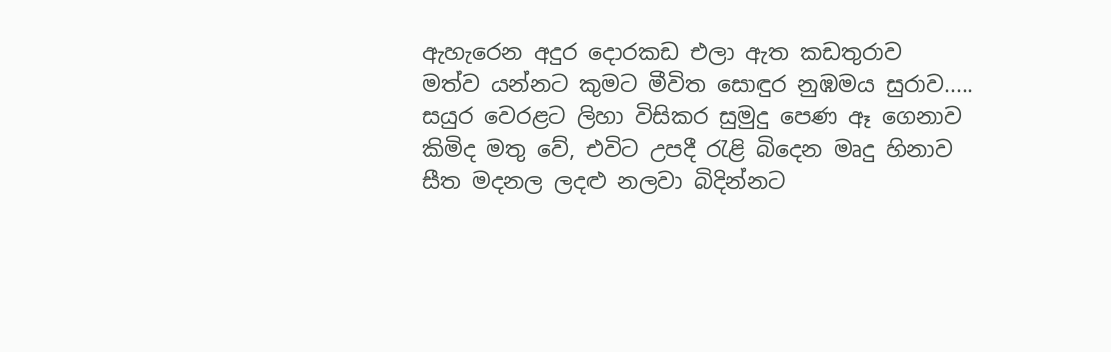ඇහැරෙන අදුර දොරකඩ එලා ඇත කඩතුරාව
මත්ව යන්නට කුමට මීවිත සොඳුර නුඹමය සුරාව.....
සයුර වෙරළට ලිහා විසිකර සුමුදු පෙණ ඈ ගෙනාව
කිමිද මතු වේ, එවිට උපදී රැළි බිදෙන මෘදු හිනාව
සීත මදනල ලදළු නලවා බිදින්නට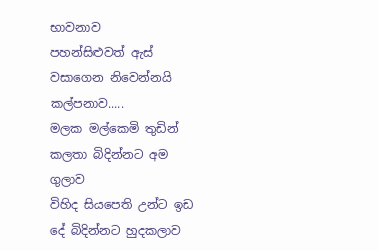භාවනාව
පහන්සිළුවත් ඇස් වසාගෙන නිවෙන්නයි කල්පනාව.....
මලක මල්කෙමි තුඩින් කලතා බිදින්නට අම ගුලාව
විහිද සියපෙති උන්ට ඉඩ දේ බිදින්නට හුදකලාව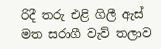රිදී තරු එළි ගිලී ඇස් මත සරාගී වැව් තලාව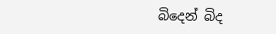බිදෙන් බිද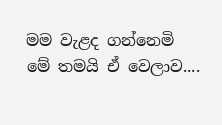මම වැළද ගන්නෙමි මේ තමයි ඒ වෙලාව....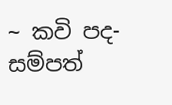~ කවි පද- සම්පත්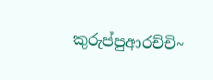කුරුප්පුආරච්චි~